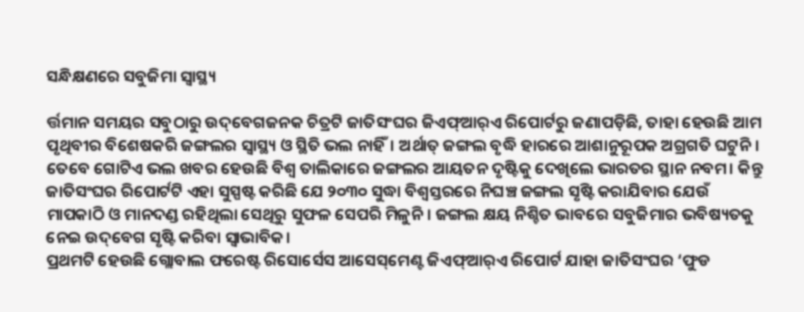ସନ୍ଧିକ୍ଷଣରେ ସବୁଜିମା ସ୍ବାସ୍ଥ୍ୟ

ର୍ତ୍ତମାନ ସମୟର ସବୁଠାରୁ ଉଦ୍‌ବେଗଜନକ ଚିତ୍ରଟି ଜାତିସଂଘର ଜିଏଫ୍‌ଆର୍‌ଏ ରିପୋର୍ଟରୁ ଜଣାପଡ଼ିଛି, ତାହା ହେଉଛି ଆମ ପୃଥିବୀର ବିଶେଷକରି ଜଙ୍ଗଲର ସ୍ବାସ୍ଥ୍ୟ ଓ ସ୍ଥିତି ଭଲ ନାହିଁ। ଅର୍ଥାତ୍‌ ଜଙ୍ଗଲ ବୃଦ୍ଧି ହାରରେ ଆଶାନୁରୂପକ ଅଗ୍ରଗତି ଘଟୁନି। ତେବେ ଗୋଟିଏ ଭଲ ଖବର ହେଉଛି ବିଶ୍ୱ ତାଲିକାରେ ଜଙ୍ଗଲର ଆୟତନ ଦୃଷ୍ଟିକୁ ଦେଖିଲେ ଭାରତର ସ୍ଥାନ ନବମ। କିନ୍ତୁ ଜାତିସଂଘର ରିପୋର୍ଟଟି ଏହା ସୁସ୍ପଷ୍ଟ କରିଛି ଯେ ୨୦୩୦ ସୁଦ୍ଧା ବିଶ୍ୱସ୍ତରରେ ନିଘଞ୍ଚ ଜଙ୍ଗଲ ସୃଷ୍ଟି କରାଯିବାର ଯେଉଁ ମାପକାଠି ଓ ମାନଦଣ୍ଡ ରହିଥିଲା ସେଥିରୁ ସୁଫଳ ସେପରି ମିଳୁନି। ଜଙ୍ଗଲ କ୍ଷୟ ନିଶ୍ଚିତ ଭାବରେ ସବୁଜିମାର ଭବିଷ୍ୟତକୁ ନେଇ ଉଦ୍‌ବେଗ ସୃଷ୍ଟି କରିବା ସ୍ବାଭାବିକ।
ପ୍ରଥମଟି ହେଉଛି ଗ୍ଲୋବାଲ ଫରେଷ୍ଟ ରିସୋର୍ସେସ ଆସେସ୍‌ମେଣ୍ଟ ଜିଏଫ୍‌ଆର୍‌ଏ ରିପୋର୍ଟ ଯାହା ଜାତିସଂଘର ‘ଫୁଡ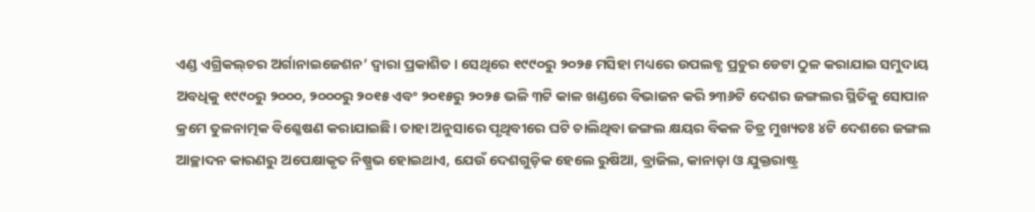ଏଣ୍ଡ ଏଗ୍ରିକଲ୍‌ଚର ଅର୍ଗାନାଇଜେଶନ’ ଦ୍ୱାରା ପ୍ରକାଶିତ। ସେଥିରେ ୧୯୯୦ରୁ ୨୦୨୫ ମସିହା ମଧ୍ୟରେ ଉପଲବ୍ଧ ପ୍ରଚୁର ଡେଟା ଠୁଳ କରାଯାଇ ସମୁଦାୟ ଅବଧିକୁ ୧୯୯୦ରୁ ୨୦୦୦, ୨୦୦୦ରୁ ୨୦୧୫ ଏବଂ ୨୦୧୫ରୁ ୨୦୨୫ ଭଳି ୩ଟି କାଳ ଖଣ୍ଡରେ ବିଭାଜନ କରି ୨୩୬ଟି ଦେଶର ଜଙ୍ଗଲର ସ୍ଥିତିକୁ ସୋପାନ କ୍ରମେ ତୁଳନାତ୍ମକ ବିଶ୍ଳେଷଣ କରାଯାଇଛି। ତାହା ଅନୁସାରେ ପୃଥିବୀରେ ଘଟି ଚାଲିଥିବା ଜଙ୍ଗଲ କ୍ଷୟର ବିକଳ ଚିତ୍ର ମୁଖ୍ୟତଃ ୪ଟି ଦେଶରେ ଜଙ୍ଗଲ ଆଚ୍ଛାଦନ କାରଣରୁ ଅପେକ୍ଷାକୃତ ନିଷ୍ପ୍ରଭ ହୋଇଥାଏ, ଯେଉଁ ଦେଶଗୁଡ଼ିକ ହେଲେ ରୁଷିଆ, ବ୍ରାଜିଲ, କାନାଡ଼ା ଓ ଯୁକ୍ତରାଷ୍ଟ୍ର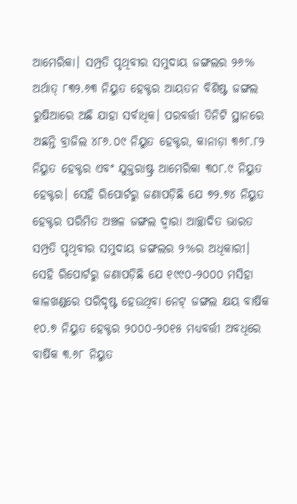ଆମେରିକା। ସମ୍ପ୍ରତି ପୃଥିବୀର ସମୁଦାୟ ଜଙ୍ଗଲର ୨୬% ଅର୍ଥାତ୍‌ ୮୩୨.୬୩ ନିୟୁତ ହେକ୍ଟର ଆୟତନ ବିଶିଷ୍ଟ ଜଙ୍ଗଲ ରୁଷିଆରେ ଅଛି ଯାହା ସର୍ବାଧିକ। ପରବର୍ତ୍ତୀ ତିନିଟି ସ୍ଥାନରେ ଅଛନ୍ତି ବ୍ରାଜିଲ ୪୮୬.୦୯ ନିୟୁତ ହେକ୍ଟର, କାନାଡ଼ା ୩୬୮.୮୨ ନିୟୁତ ହେକ୍ଟର ଏବଂ ଯୁକ୍ତରାଷ୍ଟ୍ର ଆମେରିକା ୩୦୮.୯ ନିୟୁତ ହେକ୍ଟର। ସେହି ରିପୋର୍ଟରୁ ଜଣାପଡ଼ିଛି ଯେ ୭୨.୭୪ ନିୟୁତ ହେକ୍ଟର ପରିମିତ ଅଞ୍ଚଳ ଜଙ୍ଗଲ ଦ୍ୱାରା ଆଚ୍ଛାଦିତ ଭାରତ ସମ୍ପ୍ରତି ପୃଥିବୀର ସମୁଦାୟ ଜଙ୍ଗଲର ୨%ର ଅଧିକାରୀ। ସେହି ରିପୋର୍ଟରୁ ଜଣାପଡ଼ିଛି ଯେ ୧୯୯୦-୨୦୦୦ ମସିହା କାଳଖଣ୍ଡରେ ପରିଦୃଷ୍ଟ ହେଉଥିବା ନେଟ୍‌ ଜଙ୍ଗଲ କ୍ଷୟ ବାର୍ଷିକ ୧୦.୭ ନିୟୁତ ହେକ୍ଟର ୨୦୦୦-୨୦୧୫ ମଧ୍ୟବର୍ତ୍ତୀ ଅବଧିରେ ବାର୍ଷିକ ୩.୬୮ ନିୟୁତ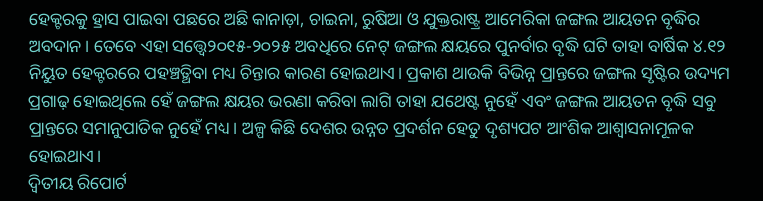ହେକ୍ଟରକୁ ହ୍ରାସ ପାଇବା ପଛରେ ଅଛି କାନାଡ଼ା, ଚାଇନା, ରୁଷିଆ ଓ ଯୁକ୍ତରାଷ୍ଟ୍ର ଆମେରିକା ଜଙ୍ଗଲ ଆୟତନ ବୃଦ୍ଧିର ଅବଦାନ। ତେବେ ଏହା ସତ୍ତ୍ୱେ୨୦୧୫-୨୦୨୫ ଅବଧିରେ ନେଟ୍‌ ଜଙ୍ଗଲ କ୍ଷୟରେ ପୁନର୍ବାର ବୃଦ୍ଧି ଘଟି ତାହା ବାର୍ଷିକ ୪.୧୨ ନିୟୁତ ହେକ୍ଟରରେ ପହଞ୍ଚତ୍ଥିବା ମଧ୍ୟ ଚିନ୍ତାର କାରଣ ହୋଇଥାଏ। ପ୍ରକାଶ ଥାଉକି ବିଭିନ୍ନ ପ୍ରାନ୍ତରେ ଜଙ୍ଗଲ ସୃଷ୍ଟିର ଉଦ୍ୟମ ପ୍ରଗାଢ଼ ହୋଇଥିଲେ ହେଁ ଜଙ୍ଗଲ କ୍ଷୟର ଭରଣା କରିବା ଲାଗି ତାହା ଯଥେଷ୍ଟ ନୁହେଁ ଏବଂ ଜଙ୍ଗଲ ଆୟତନ ବୃଦ୍ଧି ସବୁ ପ୍ରାନ୍ତରେ ସମାନୁପାତିକ ନୁହେଁ ମଧ୍ୟ। ଅଳ୍ପ କିଛି ଦେଶର ଉନ୍ନତ ପ୍ରଦର୍ଶନ ହେତୁ ଦୃଶ୍ୟପଟ ଆଂଶିକ ଆଶ୍ୱାସନାମୂଳକ ହୋଇଥାଏ।
ଦ୍ୱିତୀୟ ରିପୋର୍ଟ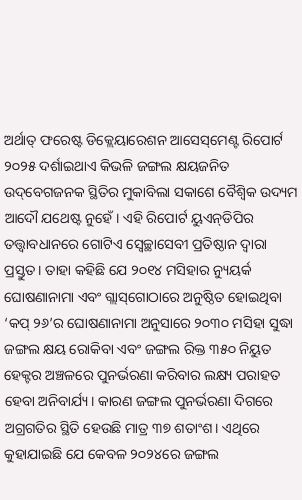ଅର୍ଥାତ୍‌ ଫରେଷ୍ଟ ଡିକ୍ଲେୟାରେଶନ ଆସେସ୍‌ମେଣ୍ଟ ରିପୋର୍ଟ ୨୦୨୫ ଦର୍ଶାଇଥାଏ କିଭଳି ଜଙ୍ଗଲ କ୍ଷୟଜନିତ ଉଦ୍‌ବେଗଜନକ ସ୍ଥିତିର ମୁକାବିଲା ସକାଶେ ବୈଶ୍ୱିକ ଉଦ୍ୟମ ଆଦୌ ଯଥେଷ୍ଟ ନୁହେଁ। ଏହି ରିପୋର୍ଟ ୟୁଏନ୍‌ଡିପିର ତତ୍ତ୍ୱାବଧାନରେ ଗୋଟିଏ ସ୍ବେଚ୍ଛାସେବୀ ପ୍ରତିଷ୍ଠାନ ଦ୍ୱାରା ପ୍ରସ୍ତୁତ। ତାହା କହିଛି ଯେ ୨୦୧୪ ମସିହାର ନ୍ୟୁୟର୍କ ଘୋଷଣାନାମା ଏବଂ ଗ୍ଲାସ୍‌ଗୋଠାରେ ଅନୁଷ୍ଠିତ ହୋଇଥିବା ‘କପ୍‌ ୨୬’ର ଘୋଷଣାନାମା ଅନୁସାରେ ୨୦୩୦ ମସିହା ସୁଦ୍ଧା ଜଙ୍ଗଲ କ୍ଷୟ ରୋକିବା ଏବଂ ଜଙ୍ଗଲ ରିକ୍ତ ୩୫୦ ନିୟୁତ ହେକ୍ଟର ଅଞ୍ଚଳରେ ପୁନର୍ଭରଣା କରିବାର ଲକ୍ଷ୍ୟ ପରାହତ ହେବା ଅନିବାର୍ଯ୍ୟ। କାରଣ ଜଙ୍ଗଲ ପୁନର୍ଭରଣା ଦିଗରେ ଅଗ୍ରଗତିର ସ୍ଥିତି ହେଉଛି ମାତ୍ର ୩୭ ଶତାଂଶ। ଏଥିରେ କୁହାଯାଇଛି ଯେ କେବଳ ୨୦୨୪ରେ ଜଙ୍ଗଲ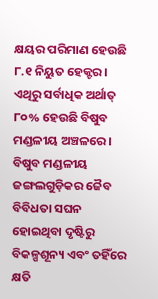କ୍ଷୟର ପରିମାଣ ହେଉଛି ୮.୧ ନିୟୁତ ହେକ୍ଟର। ଏଥିରୁ ସର୍ବାଧିକ ଅର୍ଥାତ୍‌ ୮୦% ହେଉଛି ବିଷୁବ ମଣ୍ଡଳୀୟ ଅଞ୍ଚଳରେ। ବିଷୁବ ମଣ୍ଡଳୀୟ ଜଙ୍ଗଲଗୁଡ଼ିକର ଜୈବ ବିବିଧତା ସଘନ ହୋଇଥିବା ଦୃଷ୍ଟିରୁ ବିକଳ୍ପଶୂନ୍ୟ ଏବଂ ତହିଁରେ କ୍ଷତି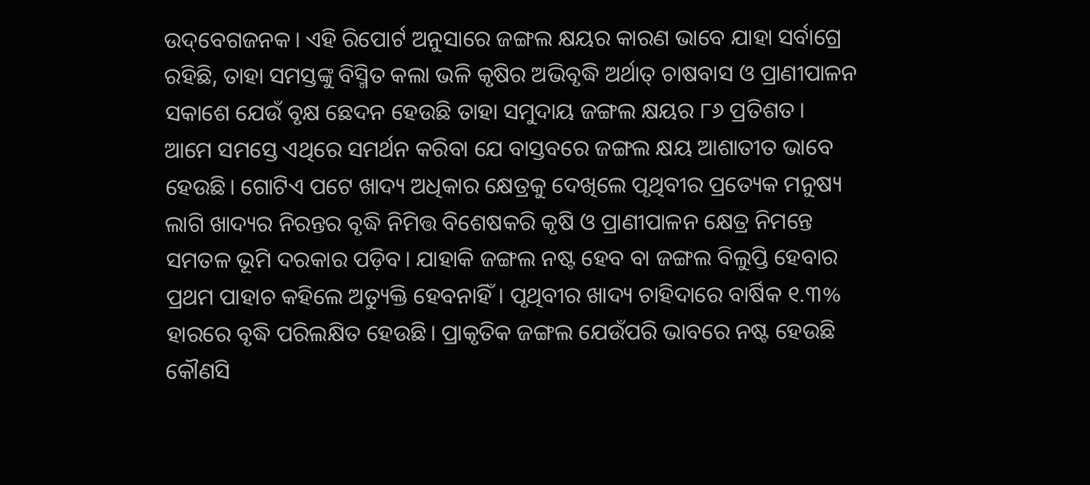ଉଦ୍‌ବେଗଜନକ। ଏହି ରିପୋର୍ଟ ଅନୁସାରେ ଜଙ୍ଗଲ କ୍ଷୟର କାରଣ ଭାବେ ଯାହା ସର୍ବାଗ୍ରେ ରହିଛି, ତାହା ସମସ୍ତଙ୍କୁ ବିସ୍ମିତ କଲା ଭଳି କୃଷିର ଅଭିବୃଦ୍ଧି ଅର୍ଥାତ୍‌ ଚାଷବାସ ଓ ପ୍ରାଣୀପାଳନ ସକାଶେ ଯେଉଁ ବୃକ୍ଷ ଛେଦନ ହେଉଛି ତାହା ସମୁଦାୟ ଜଙ୍ଗଲ କ୍ଷୟର ୮୬ ପ୍ରତିଶତ।
ଆମେ ସମସ୍ତେ ଏଥିରେ ସମର୍ଥନ କରିବା ଯେ ବାସ୍ତବରେ ଜଙ୍ଗଲ କ୍ଷୟ ଆଶାତୀତ ଭାବେ ହେଉଛି। ଗୋଟିଏ ପଟେ ଖାଦ୍ୟ ଅଧିକାର କ୍ଷେତ୍ରକୁ ଦେଖିଲେ ପୃଥିବୀର ପ୍ରତ୍ୟେକ ମନୁଷ୍ୟ ଲାଗି ଖାଦ୍ୟର ନିରନ୍ତର ବୃଦ୍ଧି ନିମିତ୍ତ ବିଶେଷକରି କୃଷି ଓ ପ୍ରାଣୀପାଳନ କ୍ଷେତ୍ର ନିମନ୍ତେ ସମତଳ ଭୂମି ଦରକାର ପଡ଼ିବ। ଯାହାକି ଜଙ୍ଗଲ ନଷ୍ଟ ହେବ ବା ଜଙ୍ଗଲ ବିଲୁପ୍ତି ହେବାର ପ୍ରଥମ ପାହାଚ କହିଲେ ଅତ୍ୟୁକ୍ତି ହେବନାହିଁ। ପୃଥିବୀର ଖାଦ୍ୟ ଚାହିଦାରେ ବାର୍ଷିକ ୧.୩% ହାରରେ ବୃଦ୍ଧି ପରିଲକ୍ଷିତ ହେଉଛି। ପ୍ରାକୃତିକ ଜଙ୍ଗଲ ଯେଉଁପରି ଭାବରେ ନଷ୍ଟ ହେଉଛି କୌଣସି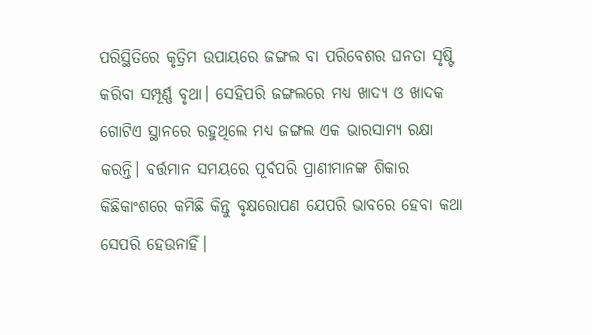ପରିସ୍ଥିତିରେ କୃତ୍ରିମ ଉପାୟରେ ଜଙ୍ଗଲ ବା ପରିବେଶର ଘନତା ସୃଷ୍ଟି କରିବା ସମ୍ପୂର୍ଣ୍ଣ ବୃଥା। ସେହିପରି ଜଙ୍ଗଲରେ ମଧ୍ୟ ଖାଦ୍ୟ ଓ ଖାଦକ ଗୋଟିଏ ସ୍ଥାନରେ ରହୁଥିଲେ ମଧ୍ୟ ଜଙ୍ଗଲ ଏକ ଭାରସାମ୍ୟ ରକ୍ଷା କରନ୍ତି। ବର୍ତ୍ତମାନ ସମୟରେ ପୂର୍ବପରି ପ୍ରାଣୀମାନଙ୍କ ଶିକାର କିଛିକାଂଶରେ କମିଛି କିନ୍ତୁ ବୃକ୍ଷରୋପଣ ଯେପରି ଭାବରେ ହେବା କଥା ସେପରି ହେଉନାହିଁ।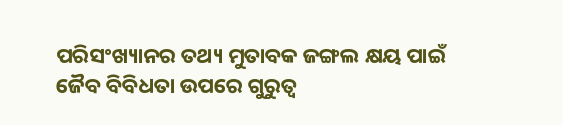ପରିସଂଖ୍ୟାନର ତଥ୍ୟ ମୁତାବକ ଜଙ୍ଗଲ କ୍ଷୟ ପାଇଁ ଜୈବ ବିବିଧତା ଉପରେ ଗୁରୁତ୍ୱ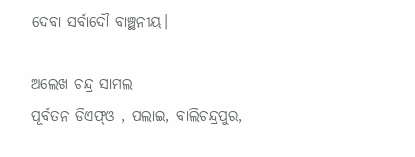ଦେବା ସର୍ବାଦୌ ବାଞ୍ଛନୀୟ।

ଅଲେଖ ଚନ୍ଦ୍ର ସାମଲ
ପୂର୍ବତନ ଡିଏଫ୍‌ଓ , ପଲାଇ, ବାଲିଚନ୍ଦ୍ରପୁର,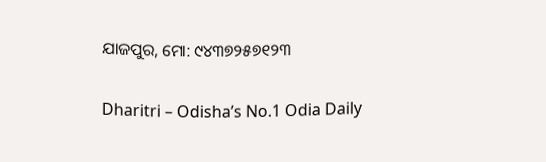ଯାଜପୁର, ମୋ: ୯୪୩୭୨୫୭୧୨୩

Dharitri – Odisha’s No.1 Odia Daily